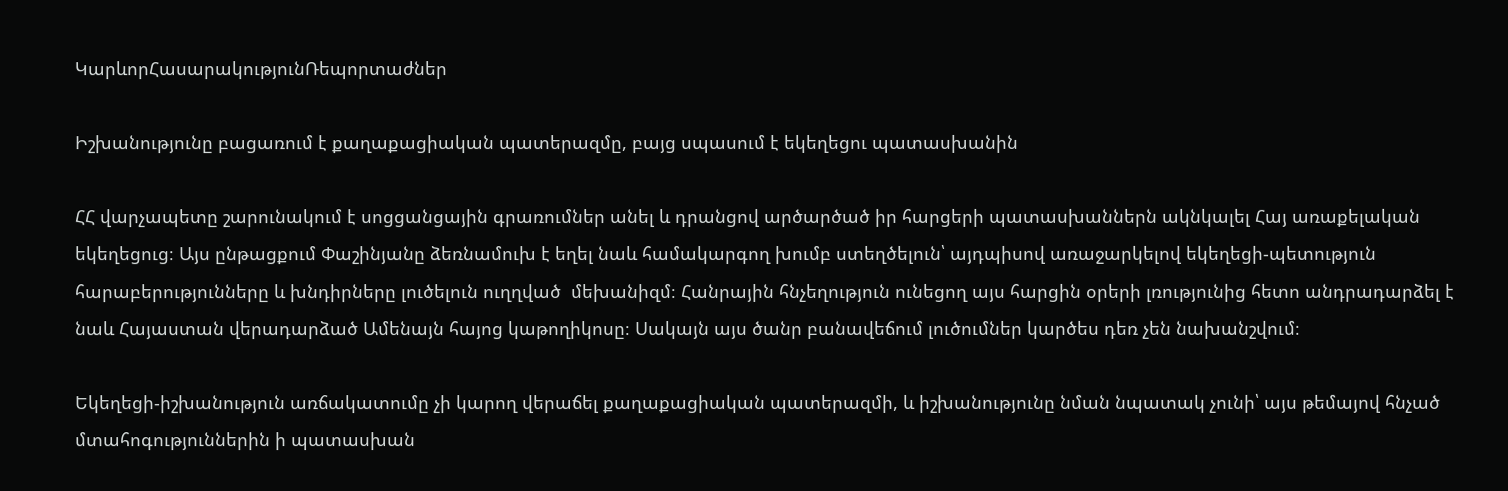ԿարևորՀասարակությունՌեպորտաժներ

Իշխանությունը բացառում է քաղաքացիական պատերազմը, բայց սպասում է եկեղեցու պատասխանին

ՀՀ վարչապետը շարունակում է սոցցանցային գրառումներ անել և դրանցով արծարծած իր հարցերի պատասխաններն ակնկալել Հայ առաքելական եկեղեցուց։ Այս ընթացքում Փաշինյանը ձեռնամուխ է եղել նաև համակարգող խումբ ստեղծելուն՝ այդպիսով առաջարկելով եկեղեցի-պետություն հարաբերությունները և խնդիրները լուծելուն ուղղված  մեխանիզմ։ Հանրային հնչեղություն ունեցող այս հարցին օրերի լռությունից հետո անդրադարձել է նաև Հայաստան վերադարձած Ամենայն հայոց կաթողիկոսը։ Սակայն այս ծանր բանավեճում լուծումներ կարծես դեռ չեն նախանշվում։

Եկեղեցի-իշխանություն առճակատումը չի կարող վերաճել քաղաքացիական պատերազմի, և իշխանությունը նման նպատակ չունի՝ այս թեմայով հնչած մտահոգություններին ի պատասխան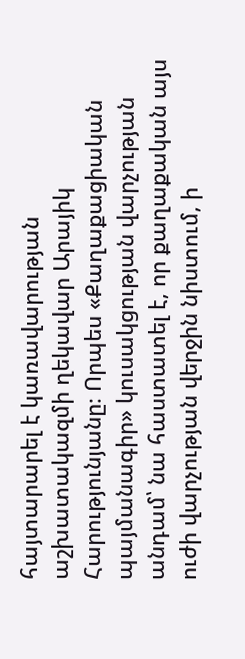հայտարարել է կառավարության աշխատակազմի ղեկավար Արայիկ Հարությունյանը։ Որպես «Քաղաքացիական պայմանագիր» կուսակցության վարչության անդամ՝ նա հաստատել է, որ քաղաքական այս ուժի վարչության վերջին նիստում, ի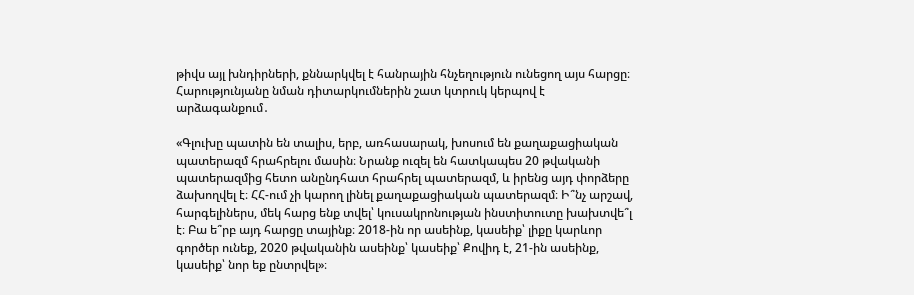թիվս այլ խնդիրների, քննարկվել է հանրային հնչեղություն ունեցող այս հարցը։ Հարությունյանը նման դիտարկումներին շատ կտրուկ կերպով է արձագանքում․

«Գլուխը պատին են տալիս, երբ, առհասարակ, խոսում են քաղաքացիական պատերազմ հրահրելու մասին։ Նրանք ուզել են հատկապես 20 թվականի պատերազմից հետո անընդհատ հրահրել պատերազմ, և իրենց այդ փորձերը ձախողվել է։ ՀՀ-ում չի կարող լինել քաղաքացիական պատերազմ։ Ի՞նչ արշավ, հարգելիներս, մեկ հարց ենք տվել՝ կուսակրոնության ինստիտուտը խախտվե՞լ է։ Բա ե՞րբ այդ հարցը տայինք։ 2018-ին որ ասեինք, կասեիք՝ լիքը կարևոր գործեր ունեք, 2020 թվականին ասեինք՝ կասեիք՝ Քովիդ է, 21-ին ասեինք, կասեիք՝ նոր եք ընտրվել»։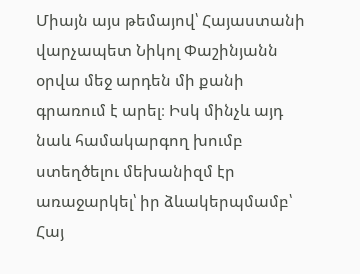Միայն այս թեմայով՝ Հայաստանի վարչապետ Նիկոլ Փաշինյանն օրվա մեջ արդեն մի քանի գրառում է արել։ Իսկ մինչև այդ նաև համակարգող խումբ ստեղծելու մեխանիզմ էր առաջարկել՝ իր ձևակերպմամբ՝ Հայ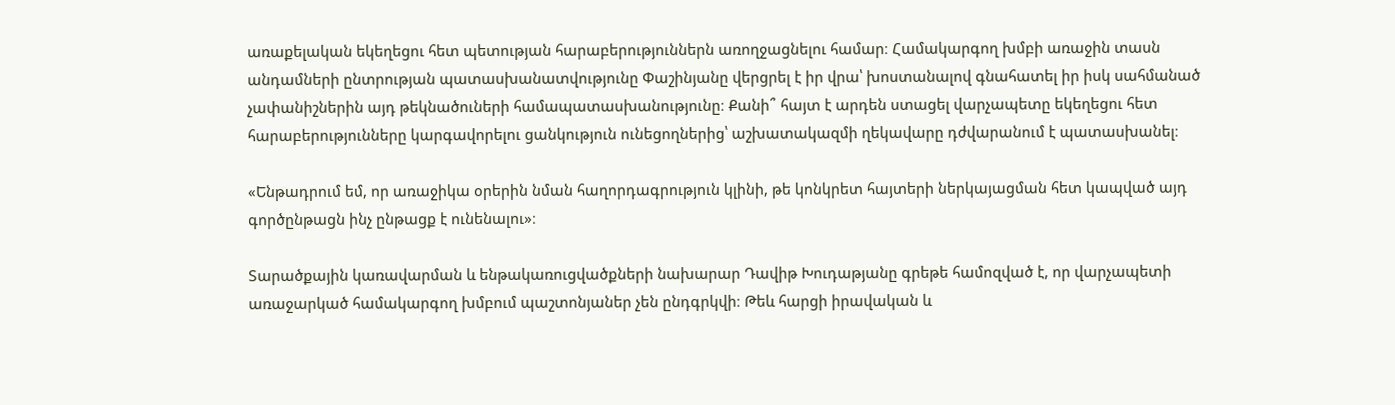առաքելական եկեղեցու հետ պետության հարաբերություններն առողջացնելու համար։ Համակարգող խմբի առաջին տասն անդամների ընտրության պատասխանատվությունը Փաշինյանը վերցրել է իր վրա՝ խոստանալով գնահատել իր իսկ սահմանած չափանիշներին այդ թեկնածուների համապատասխանությունը։ Քանի՞ հայտ է արդեն ստացել վարչապետը եկեղեցու հետ հարաբերությունները կարգավորելու ցանկություն ունեցողներից՝ աշխատակազմի ղեկավարը դժվարանում է պատասխանել։

«Ենթադրում եմ, որ առաջիկա օրերին նման հաղորդագրություն կլինի, թե կոնկրետ հայտերի ներկայացման հետ կապված այդ գործընթացն ինչ ընթացք է ունենալու»։

Տարածքային կառավարման և ենթակառուցվածքների նախարար Դավիթ Խուդաթյանը գրեթե համոզված է, որ վարչապետի առաջարկած համակարգող խմբում պաշտոնյաներ չեն ընդգրկվի։ Թեև հարցի իրավական և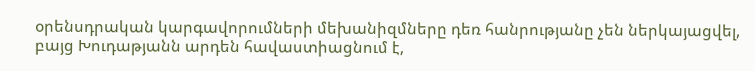օրենսդրական կարգավորումների մեխանիզմները դեռ հանրությանը չեն ներկայացվել, բայց Խուդաթյանն արդեն հավաստիացնում է,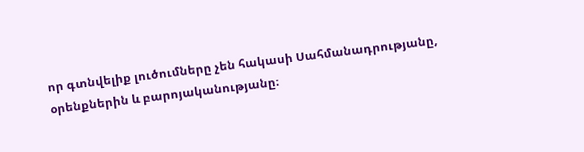որ գտնվելիք լուծումները չեն հակասի Սահմանադրությանը, օրենքներին և բարոյականությանը։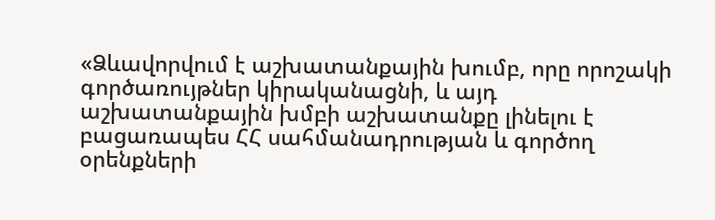«Ձևավորվում է աշխատանքային խումբ, որը որոշակի գործառույթներ կիրականացնի, և այդ աշխատանքային խմբի աշխատանքը լինելու է բացառապես ՀՀ սահմանադրության և գործող օրենքների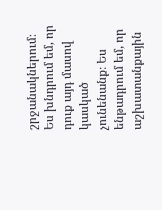շրջանակներում։ Ես խնդրում եմ, որ դուք այդ մասով կասկած չունենանք։ Ես ենթադրում եմ, որ աշխատանքային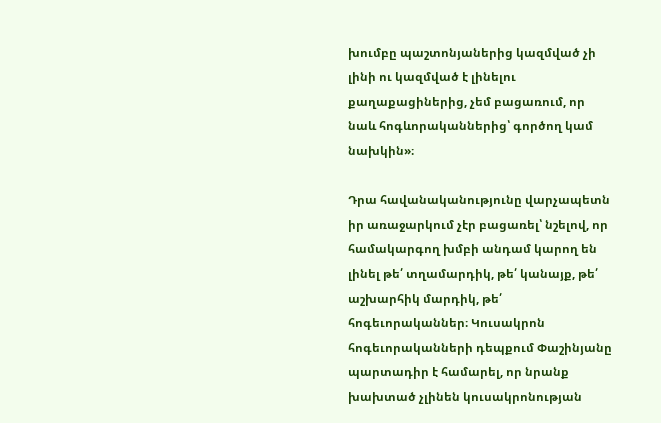խումբը պաշտոնյաներից կազմված չի լինի ու կազմված է լինելու քաղաքացիներից, չեմ բացառում, որ նաև հոգևորականներից՝ գործող կամ նախկին»։

Դրա հավանականությունը վարչապետն իր առաջարկում չէր բացառել՝ նշելով, որ համակարգող խմբի անդամ կարող են լինել թե՛ տղամարդիկ, թե՛ կանայք, թե՛ աշխարհիկ մարդիկ, թե՛ հոգեւորականներ։ Կուսակրոն հոգեւորականների դեպքում Փաշինյանը պարտադիր է համարել, որ նրանք խախտած չլինեն կուսակրոնության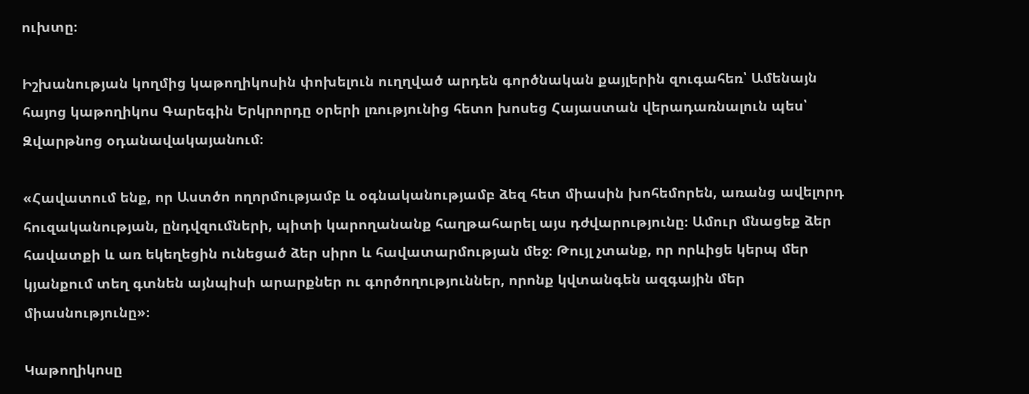ուխտը։

Իշխանության կողմից կաթողիկոսին փոխելուն ուղղված արդեն գործնական քայլերին զուգահեռ՝ Ամենայն հայոց կաթողիկոս Գարեգին Երկրորդը օրերի լռությունից հետո խոսեց Հայաստան վերադառնալուն պես՝ Զվարթնոց օդանավակայանում։

«Հավատում ենք, որ Աստծո ողորմությամբ և օգնականությամբ ձեզ հետ միասին խոհեմորեն, առանց ավելորդ հուզականության, ընդվզումների, պիտի կարողանանք հաղթահարել այս դժվարությունը։ Ամուր մնացեք ձեր հավատքի և առ եկեղեցին ունեցած ձեր սիրո և հավատարմության մեջ։ Թույլ չտանք, որ որևիցե կերպ մեր կյանքում տեղ գտնեն այնպիսի արարքներ ու գործողություններ, որոնք կվտանգեն ազգային մեր միասնությունը»։

Կաթողիկոսը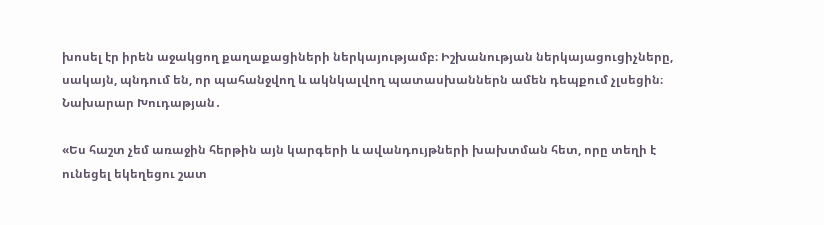խոսել էր իրեն աջակցող քաղաքացիների ներկայությամբ։ Իշխանության ներկայացուցիչները, սակայն, պնդում են, որ պահանջվող և ակնկալվող պատասխաններն ամեն դեպքում չլսեցին։ Նախարար Խուդաթյան․

«Ես հաշտ չեմ առաջին հերթին այն կարգերի և ավանդույթների խախտման հետ, որը տեղի է ունեցել եկեղեցու շատ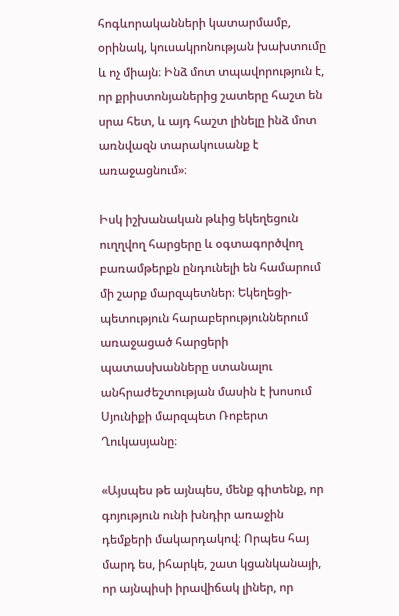հոգևորականների կատարմամբ, օրինակ, կուսակրոնության խախտումը և ոչ միայն։ Ինձ մոտ տպավորություն է, որ քրիստոնյաներից շատերը հաշտ են սրա հետ, և այդ հաշտ լինելը ինձ մոտ առնվազն տարակուսանք է առաջացնում»։

Իսկ իշխանական թևից եկեղեցուն ուղղվող հարցերը և օգտագործվող բառամթերքն ընդունելի են համարում մի շարք մարզպետներ։ Եկեղեցի-պետություն հարաբերություններում առաջացած հարցերի պատասխանները ստանալու անհրաժեշտության մասին է խոսում Սյունիքի մարզպետ Ռոբերտ Ղուկասյանը։

«Այսպես թե այնպես, մենք գիտենք, որ գոյություն ունի խնդիր առաջին դեմքերի մակարդակով։ Որպես հայ մարդ ես, իհարկե, շատ կցանկանայի, որ այնպիսի իրավիճակ լիներ, որ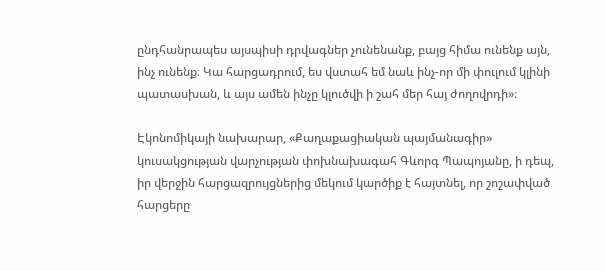ընդհանրապես այսպիսի դրվագներ չունենանք, բայց հիմա ունենք այն, ինչ ունենք։ Կա հարցադրում, ես վստահ եմ նաև ինչ-որ մի փուլում կլինի պատասխան, և այս ամեն ինչը կլուծվի ի շահ մեր հայ ժողովրդի»։

Էկոնոմիկայի նախարար, «Քաղաքացիական պայմանագիր» կուսակցության վարչության փոխնախագահ Գևորգ Պապոյանը, ի դեպ, իր վերջին հարցազրույցներից մեկում կարծիք է հայտնել, որ շոշափված հարցերը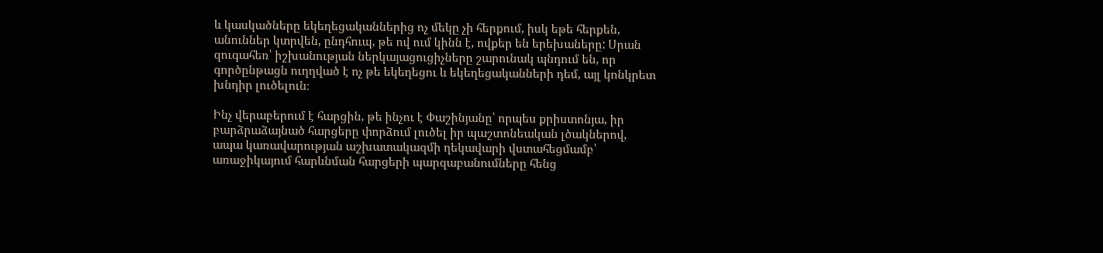և կասկածները եկեղեցականներից ոչ մեկը չի հերքում, իսկ եթե հերքեն, անուններ կտրվեն, ընդհուպ, թե ով ում կինն է, ովքեր են երեխաները: Սրան զուգահեռ՝ իշխանության ներկայացուցիչները շարունակ պնդում են, որ գործընթացն ուղղված է ոչ թե եկեղեցու և եկեղեցականների դեմ, այլ կոնկրետ խնդիր լուծելուն։

Ինչ վերաբերում է հարցին, թե ինչու է Փաշինյանը՝ որպես քրիստոնյա, իր բարձրաձայնած հարցերը փորձում լուծել իր պաշտոնեական լծակներով, ապա կառավարության աշխատակազմի ղեկավարի վստահեցմամբ՝ առաջիկայում հարևնման հարցերի պարզաբանումները հենց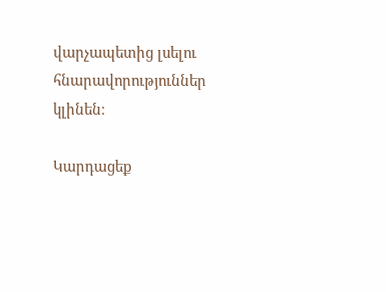վարչապետից լսելու հնարավորություններ կլինեն։

Կարդացեք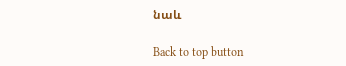նաև

Back to top button